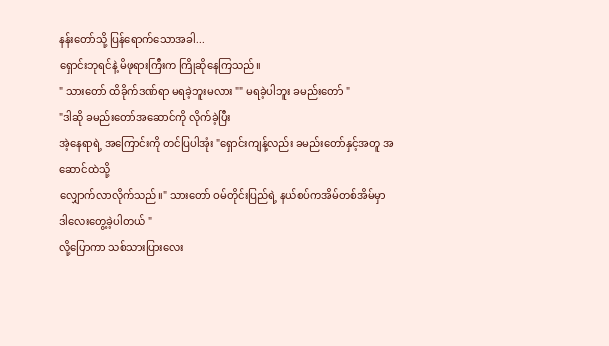နန်းတော်သို့ ပြန်ရောက်သောအခါ...
ရှောင်းဘုရင်နဲ့ မိဖုရားကြီးက ကြိုဆိုနေကြသည်။
" သားတော် ထိခိုက်ဒဏ်ရာ မရခဲ့ဘူးမလား "" မရခဲ့ပါဘူး ခမည်းတော် "
"ဒါဆို ခမည်းတော်အဆောင်ကို လိုက်ခဲ့ပြီး
အဲ့နေရာရဲ့ အကြောင်းကို တင်ပြပါအုံး "ရှောင်းကျန့်လည်း ခမည်းတော်နှင့်အတူ အဆောင်ထဲသို့
လျှောက်လာလိုက်သည်။" သားတော် ဝမ်တိုင်းပြည်ရဲ့ နယ်စပ်ကအိမ်တစ်အိမ်မှာ
ဒါလေးတွေ့ခဲ့ပါတယ် "
လို့ပြောကာ သစ်သားပြားလေး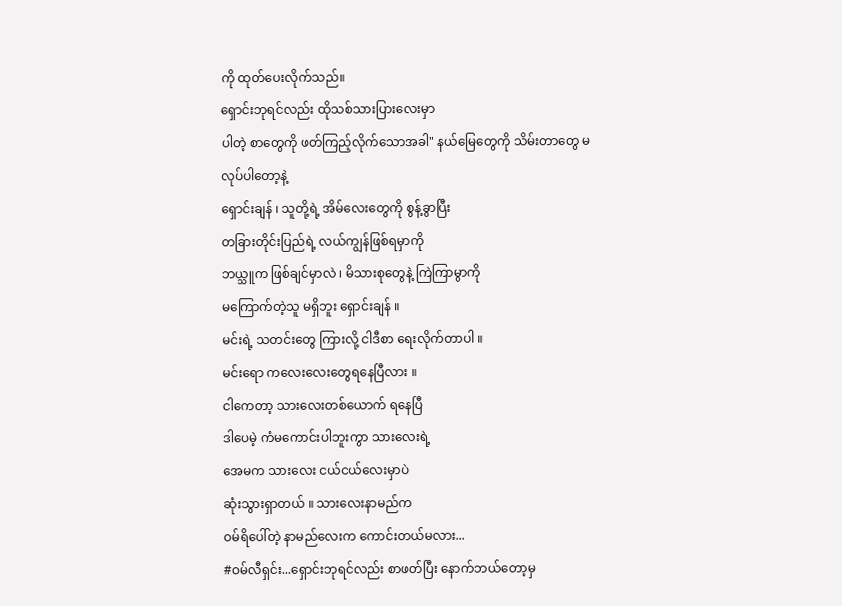ကို ထုတ်ပေးလိုက်သည်။
ရှောင်းဘုရင်လည်း ထိုသစ်သားပြားလေးမှာ
ပါတဲ့ စာတွေကို ဖတ်ကြည့်လိုက်သောအခါ" နယ်မြေတွေကို သိမ်းတာတွေ မလုပ်ပါတော့နဲ့
ရှောင်းချန် ၊ သူတို့ရဲ့ အိမ်လေးတွေကို စွန့်ခွာပြီး
တခြားတိုင်းပြည်ရဲ့ လယ်ကျွန်ဖြစ်ရမှာကို
ဘယ္သူက ဖြစ်ချင်မှာလဲ ၊ မိသားစုတွေနဲ့ ကြဲကြာမွာကို
မကြောက်တဲ့သူ မရှိဘူး ရှောင်းချန် ။
မင်းရဲ့ သတင်းတွေ ကြားလို့ ငါဒီစာ ရေးလိုက်တာပါ ။
မင်းရော ကလေးလေးတွေရနေပြီလား ။
ငါကေတာ့ သားလေးတစ်ယောက် ရနေပြီ
ဒါပေမဲ့ ကံမကောင်းပါဘူးကွာ သားလေးရဲ့
အေမက သားလေး ငယ်ငယ်လေးမှာပဲ
ဆုံးသွားရှာတယ် ။ သားလေးနာမည်က
ဝမ်ရိပေါ်တဲ့ နာမည်လေးက ကောင်းတယ်မလား...
#ဝမ်လီရှင်း...ရှောင်းဘုရင်လည်း စာဖတ်ပြီး နောက်ဘယ်တော့မှ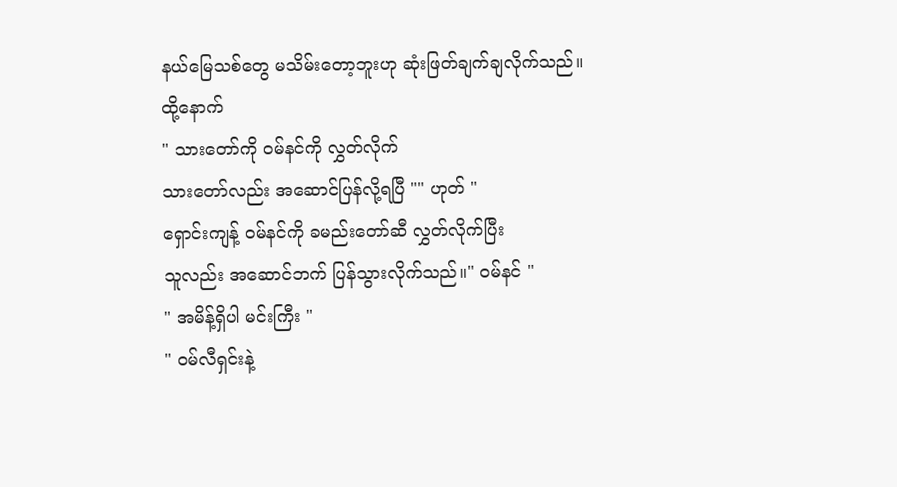နယ်မြေသစ်တွေ မသိမ်းတော့ဘူးဟု ဆုံးဖြတ်ချက်ချလိုက်သည်။
ထို့နောက်
" သားတော်ကို ဝမ်နင်ကို လွှတ်လိုက်
သားတော်လည်း အဆောင်ပြန်လို့ရပြီ "" ဟုတ် "
ရှောင်းကျန့် ဝမ်နင်ကို ခမည်းတော်ဆီ လွှတ်လိုက်ပြီး
သူလည်း အဆောင်ဘက် ပြန်သွားလိုက်သည်။" ဝမ်နင် "
" အမိန့်ရှိပါ မင်းကြီး "
" ဝမ်လီရှင်းနဲ့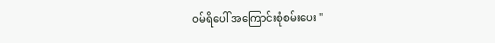ဝမ်ရိပေါ် အကြောင်းစုံစမ်းပေး "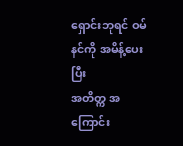ရှောင်းဘုရင် ဝမ်နင်ကို အမိန့်ပေးပြီး
အတိတ္က အကြောင်း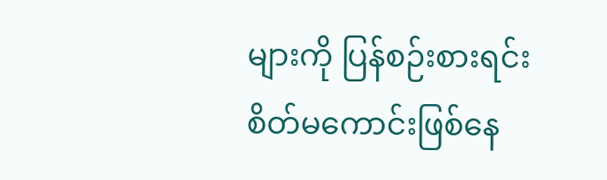များကို ပြန်စဉ်းစားရင်း
စိတ်မကောင်းဖြစ်နေ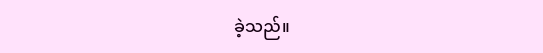ခဲ့သည်။